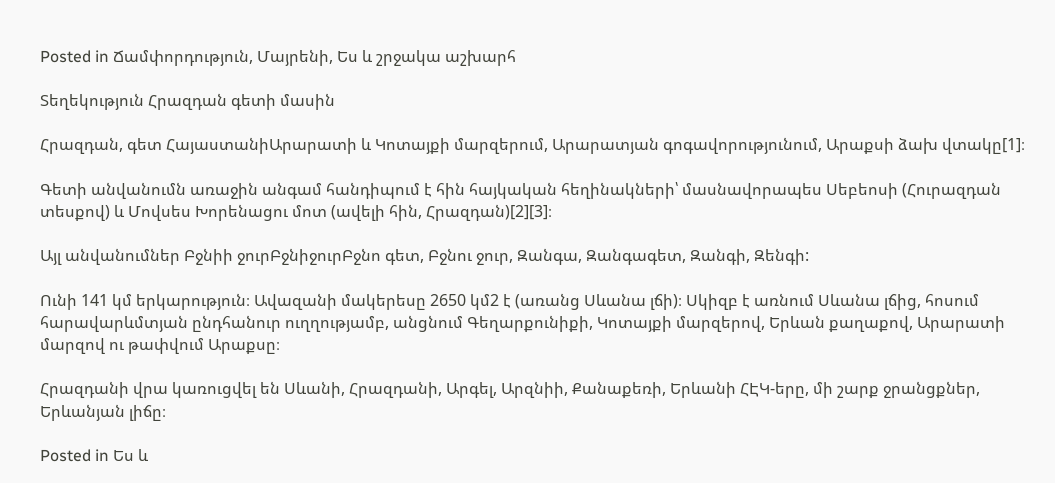Posted in Ճամփորդություն, Մայրենի, Ես և շրջակա աշխարհ

Տեղեկություն Հրազդան գետի մասին

Հրազդան, գետ ՀայաստանիԱրարատի և Կոտայքի մարզերում, Արարատյան գոգավորությունում, Արաքսի ձախ վտակը[1]։

Գետի անվանումն առաջին անգամ հանդիպում է հին հայկական հեղինակների՝ մասնավորապես Սեբեոսի (Հուրազդան տեսքով) և Մովսես Խորենացու մոտ (ավելի հին, Հրազդան)[2][3]։

Այլ անվանումներ Բջնիի ջուրԲջնիջուրԲջնո գետ, Բջնու ջուր, Զանգա, Զանգագետ, Զանգի, Զենգի:

Ունի 141 կմ երկարություն։ Ավազանի մակերեսը 2650 կմ2 է (առանց Սևանա լճի)։ Սկիզբ է առնում Սևանա լճից, հոսում հարավարևմտյան ընդհանուր ուղղությամբ, անցնում Գեղարքունիքի, Կոտայքի մարզերով, Երևան քաղաքով, Արարատի մարզով ու թափվում Արաքսը։

Հրազդանի վրա կառուցվել են Սևանի, Հրազդանի, Արգել, Արզնիի, Քանաքեռի, Երևանի ՀԷԿ-երը, մի շարք ջրանցքներ, Երևանյան լիճը։

Posted in Ես և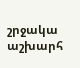շրջակա աշխարհ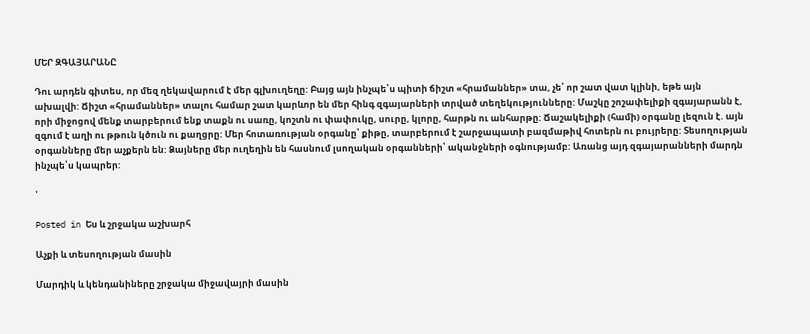ՄԵՐ ԶԳԱՅԱՐԱՆԸ

Դու արդեն գիտես, որ մեզ ղեկավարում է մեր գլխուղեղը: Բայց այն ինչպե՝ս պիտի ճիշտ «հրամաններ» տա, չե՝ որ շատ վատ կլինի, եթե այն ախալվի: Ճիշտ «հրամաններ» տալու համար շատ կարևոր են մեր հինգ զգայարների տրված տեղեկությունները: Մաշկը շոշափելիքի զգայարանն է, որի միջոցով մենք տարբերում ենք տաքն ու սառը, կոշտն ու փափուկը, սուրը, կլորը, հարթն ու անհարթը: Ճաշակելիքի (համի) օրգանը լեզուն է. այն զգում է աղի ու թթուն կծուն ու քաղցրը: Մեր հոտառության օրգանը՝ քիթը, տարբերում է շարջապատի բազմաթիվ հոտերն ու բույրերը: Տեսողության օրգանները մեր աչքերն են: Ձայները մեր ուղեղին են հասնում լսողական օրգանների՝ ականջների օգնությամբ: Առանց այդ զգայարանների մարդն ինչպե՝ս կապրեր:

՝

Posted in Ես և շրջակա աշխարհ

Աչքի և տեսողության մասին

Մարդիկ և կենդանիները շրջակա միջավայրի մասին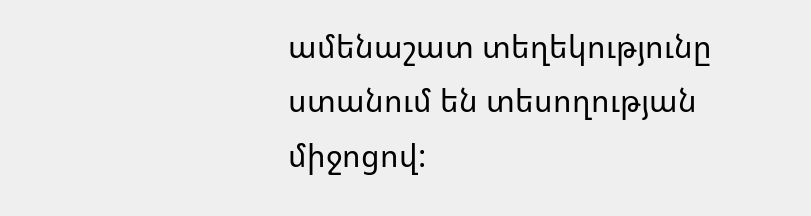ամենաշատ տեղեկությունը ստանում են տեսողության միջոցով: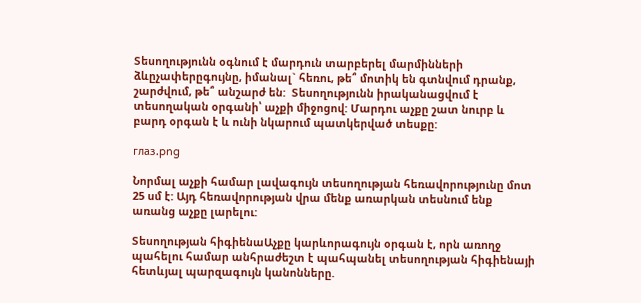Տեսողությունն օգնում է մարդուն տարբերել մարմինների ձևըչափերըգույնը, իմանալ` հեռու, թե՞ մոտիկ են գտնվում դրանք, շարժվում, թե՞ անշարժ են:  Տեսողությունն իրականացվում է տեսողական օրգանի՝ աչքի միջոցով: Մարդու աչքը շատ նուրբ և բարդ օրգան է և ունի նկարում պատկերված տեսքը:

глаз.png

Նորմալ աչքի համար լավագույն տեսողության հեռավորությունը մոտ 25 սմ է: Այդ հեռավորության վրա մենք առարկան տեսնում ենք առանց աչքը լարելու:

Տեսողության հիգիենաԱչքը կարևորագույն օրգան է, որն առողջ պահելու համար անհրաժեշտ է պահպանել տեսողության հիգիենայի հետևյալ պարզագույն կանոնները.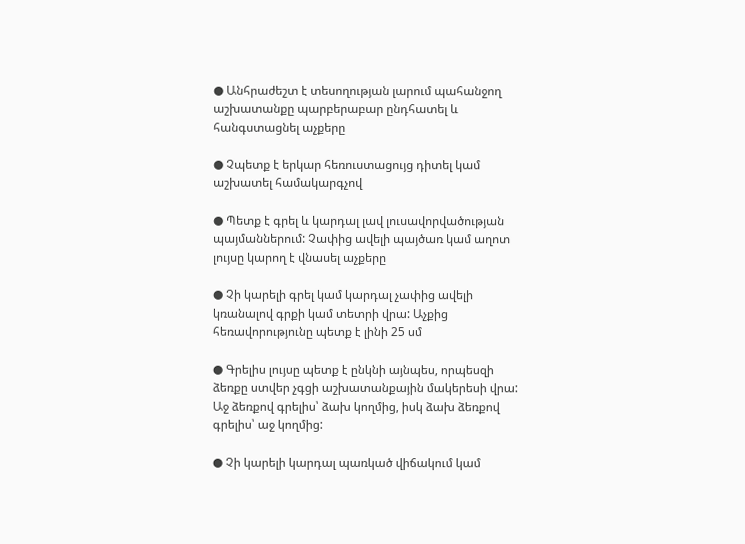● Անհրաժեշտ է տեսողության լարում պահանջող աշխատանքը պարբերաբար ընդհատել և հանգստացնել աչքերը

● Չպետք է երկար հեռուստացույց դիտել կամ աշխատել համակարգչով

● Պետք է գրել և կարդալ լավ լուսավորվածության պայմաններում: Չափից ավելի պայծառ կամ աղոտ լույսը կարող է վնասել աչքերը

● Չի կարելի գրել կամ կարդալ չափից ավելի կռանալով գրքի կամ տետրի վրա: Աչքից հեռավորությունը պետք է լինի 25 սմ

● Գրելիս լույսը պետք է ընկնի այնպես, որպեսզի  ձեռքը ստվեր չգցի աշխատանքային մակերեսի վրա: Աջ ձեռքով գրելիս՝ ձախ կողմից, իսկ ձախ ձեռքով գրելիս՝ աջ կողմից:

● Չի կարելի կարդալ պառկած վիճակում կամ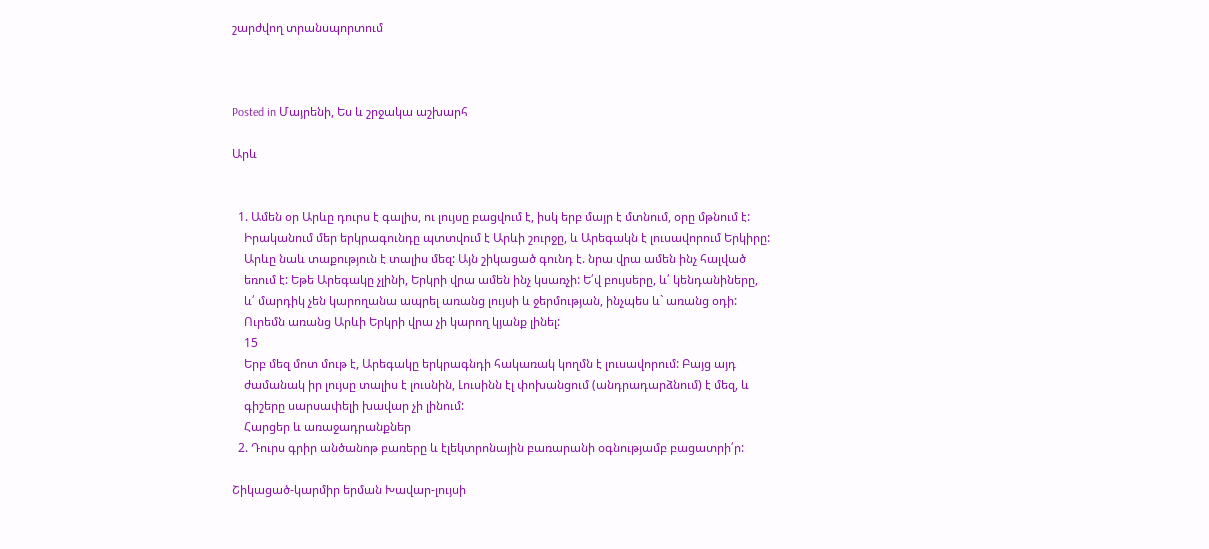շարժվող տրանսպորտում



Posted in Մայրենի, Ես և շրջակա աշխարհ

Արև


  1. Ամեն օր Արևը դուրս է գալիս, ու լույսը բացվում է, իսկ երբ մայր է մտնում, օրը մթնում է:
    Իրականում մեր երկրագունդը պտտվում է Արևի շուրջը, և Արեգակն է լուսավորում Երկիրը:
    Արևը նաև տաքություն է տալիս մեզ: Այն շիկացած գունդ է. նրա վրա ամեն ինչ հալված
    եռում է: Եթե Արեգակը չլինի, Երկրի վրա ամեն ինչ կսառչի: Ե՛վ բույսերը, և՛ կենդանիները,
    և՛ մարդիկ չեն կարողանա ապրել առանց լույսի և ջերմության, ինչպես և` առանց օդի:
    Ուրեմն առանց Արևի Երկրի վրա չի կարող կյանք լինել:
    15
    Երբ մեզ մոտ մութ է, Արեգակը երկրագնդի հակառակ կողմն է լուսավորում: Բայց այդ
    ժամանակ իր լույսը տալիս է լուսնին, Լուսինն էլ փոխանցում (անդրադարձնում) է մեզ, և
    գիշերը սարսափելի խավար չի լինում:
    Հարցեր և առաջադրանքներ
  2. Դուրս գրիր անծանոթ բառերը և էլեկտրոնային բառարանի օգնությամբ բացատրի՛ր:

Շիկացած-կարմիր երման Խավար-լույսի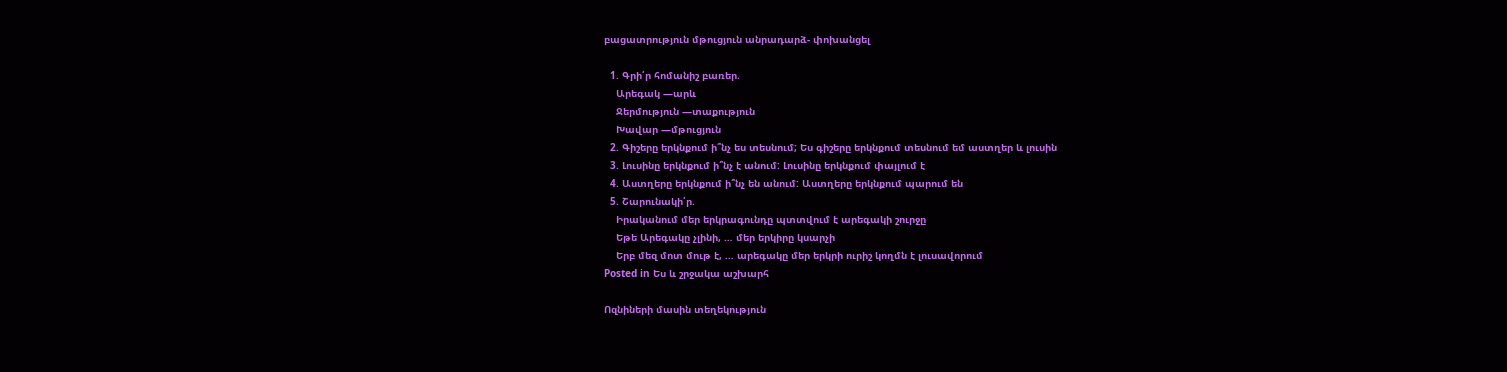բացատրություն մթուցյուն անրադարձ- փոխանցել

  1. Գրի՛ր հոմանիշ բառեր.
    Արեգակ —արև
    Ջերմություն —տաքություն
    Խավար —մթուցյուն
  2. Գիշերը երկնքում ի՞նչ ես տեսնում; Ես գիշերը երկնքում տեսնում եմ աստղեր և լուսին
  3. Լուսինը երկնքում ի՞նչ է անում: Լուսինը երկնքում փայլում է
  4. Աստղերը երկնքում ի՞նչ են անում: Աստղերը երկնքում պարում են
  5. Շարունակի՛ր.
    Իրականում մեր երկրագունդը պտտվում է արեգակի շուրջը
    Եթե Արեգակը չլինի, … մեր երկիրը կսարչի
    Երբ մեզ մոտ մութ է, … արեգակը մեր երկրի ուրիշ կողմն է լուսավորում
Posted in Ես և շրջակա աշխարհ

Ոզնիների մասին տեղեկություն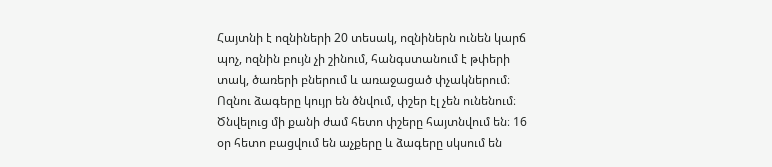Հայտնի է ոզնիների 20 տեսակ, ոզնիներն ունեն կարճ պոչ, ոզնին բույն չի շինում, հանգստանում է թփերի տակ, ծառերի բներում և առաջացած փչակներում։ Ոզնու ձագերը կույր են ծնվում, փշեր էլ չեն ունենում։ Ծնվելուց մի քանի ժամ հետո փշերը հայտնվում են։ 16 օր հետո բացվում են աչքերը և ձագերը սկսում են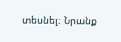տեսնել։ Նրանք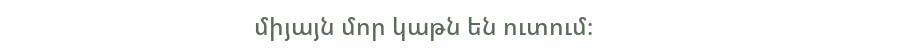միյայն մոր կաթն են ուտում։